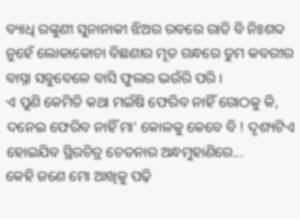ବ୍ୟାଧି ରଙ୍କୁଣୀ ସୁନାନାକୀ ଝିଅର ରବରେ ରାତି ବି ନିଃଶବ୍ଦ ନୁହେଁ ଲୋକାକୋଚା ବିଛଣାର ମୂତ ଗନ୍ଧରେ ତୁମ କବରୀର ବାସ୍ନା ସବୁବେଳେ ବାସି ଫୁଲର ଭଉଁରି ପରି ।
ଏ ପୁଣି କେମିତି କଥା ମଇଁଷି ଫେରିବ ନାହିଁ ଗୋଠକୁ କି, ଦନେଇ ଫେରିବ ନାହିଁ ମା' କୋଳକୁ କେବେ ବି ! ଦୃଶ୍ୟଟିଏ ହୋଇଯିବ ସ୍ଥିରଚିତ୍ର ଚେତନାର ଅନ୍ଧମୁହାଣିରେ...
କେହି ଜଣେ ମୋ ଆଖିକୁ ପଢ଼ି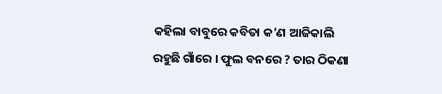କହିଲା ବାବୁରେ କବିତା କ'ଣ ଆଜିକାଲି ରହୁଛି ଗାଁରେ । ଫୁଲ ବନରେ ? ତାର ଠିକଣା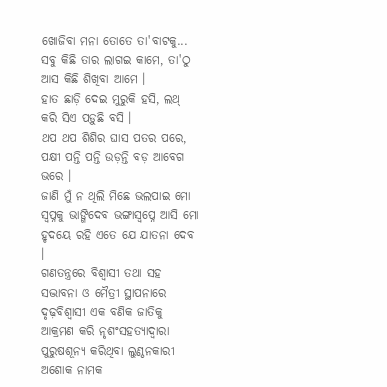ଖୋଜିବା ମନା ତୋତେ ତା'ବାଟକୁ...
ସବୁ କିଛି ତାର ଲାଗଇ କାମେ, ତା'ଠୁ ଆସ କିଛି ଶିଖିବା ଆମେ ।
ହାତ ଛାଡ଼ି ଦେଇ ମୁରୁକି ହସି, ଲଥ୍ କରି ସିଏ ପଡ଼ୁଛି ବସି ।
ଥପ ଥପ ଶିଶିର ଘାସ ପତର ପରେ, ପକ୍ଷୀ ପନ୍ତି ପନ୍ତି ଉଡ଼ନ୍ତି ବଡ଼ ଆବେଗ ଭରେ ।
ଜାଣି ମୁଁ ନ ଥିଲି ମିଛେ ଭଲପାଇ ମୋ ସ୍ଵପ୍ନକୁ ଭାଙ୍ଗିଦେବ ଭଙ୍ଗାସ୍ୱପ୍ନେ ଆସି ମୋ ହୃଦୟେ ରହି ଏତେ ଯେ ଯାତନା ଦେବ ।
ଗଣତନ୍ତ୍ରରେ ବିଶ୍ୱାସୀ ତଥା ସହ ସଦ୍ଭାବନା ଓ ମୈତ୍ରୀ ସ୍ଥାପନାରେ ଦୃଢ଼ବିଶ୍ୱାସୀ ଏକ ବଣିକ ଜାତିକୁ ଆକ୍ରମଣ କରି ନୃଶଂସହତ୍ୟାଦ୍ୱାରା ପୁରୁଷଶୂନ୍ୟ କରିଥିବା ଲୁଣ୍ଠନକାରୀ ଅଶୋକ ନାମକ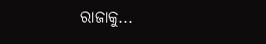ରାଜାକୁ...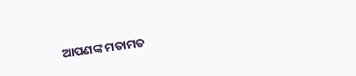ଆପଣଙ୍କ ମତାମତ